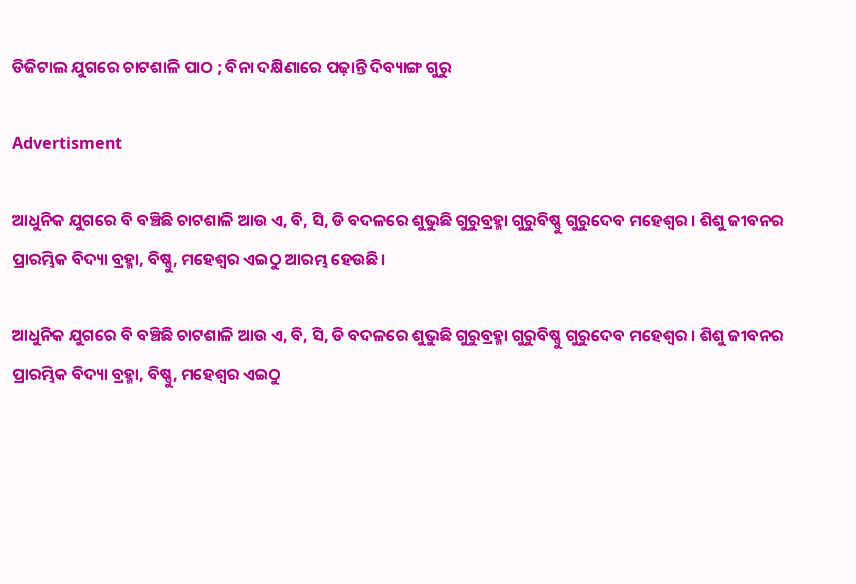ଡିଜିଟାଲ ଯୁଗରେ ଚାଟଶାଳି ପାଠ ; ବିନା ଦକ୍ଷିଣାରେ ପଢ଼ାନ୍ତି ଦିବ୍ୟାଙ୍ଗ ଗୁରୁ

Advertisment

ଆଧୁନିକ ଯୁଗରେ ବି ବଞ୍ଚିଛି ଚାଟଶାଳି ଆଉ ଏ, ବି, ସି, ଡି ବଦଳରେ ଶୁଭୁଛି ଗୁରୁବ୍ରହ୍ମା ଗୁରୁବିଷ୍ଣୁ ଗୁରୁଦେବ ମହେଶ୍ୱର । ଶିଶୁ ଜୀବନର ପ୍ରାରମ୍ଭିକ ବିଦ୍ୟା ବ୍ରହ୍ମା, ବିଷ୍ଣୁ, ମହେଶ୍ବର ଏଇଠୁ ଆରମ୍ଭ ହେଉଛି।

ଆଧୁନିକ ଯୁଗରେ ବି ବଞ୍ଚିଛି ଚାଟଶାଳି ଆଉ ଏ, ବି, ସି, ଡି ବଦଳରେ ଶୁଭୁଛି ଗୁରୁବ୍ରହ୍ମା ଗୁରୁବିଷ୍ଣୁ ଗୁରୁଦେବ ମହେଶ୍ୱର । ଶିଶୁ ଜୀବନର ପ୍ରାରମ୍ଭିକ ବିଦ୍ୟା ବ୍ରହ୍ମା, ବିଷ୍ଣୁ, ମହେଶ୍ବର ଏଇଠୁ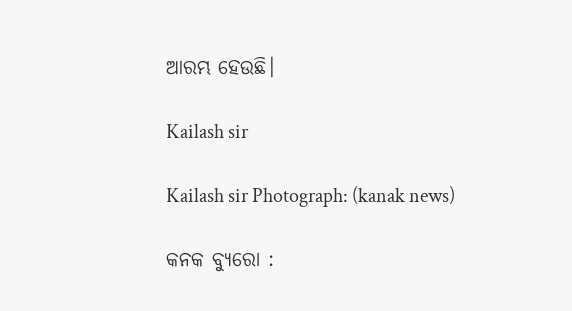ଆରମ୍ଭ ହେଉଛି।

Kailash sir

Kailash sir Photograph: (kanak news)

କନକ ବ୍ୟୁରୋ :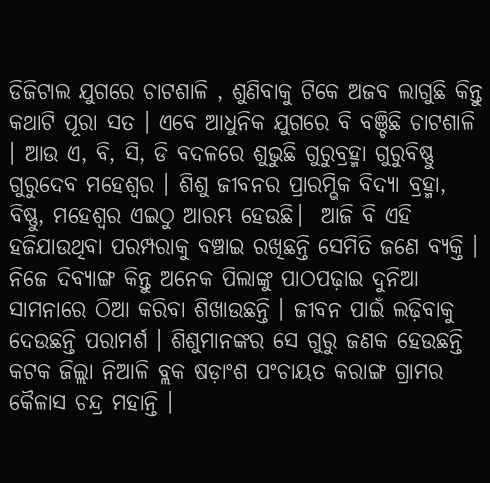ଡିଜିଟାଲ ଯୁଗରେ ଚାଟଶାଳି , ଶୁଣିବାକୁ ଟିକେ ଅଜବ ଲାଗୁଛି କିନ୍ତୁ କଥାଟି ପୂରା ସତ । ଏବେ ଆଧୁନିକ ଯୁଗରେ ବି ବଞ୍ଚିଛି ଚାଟଶାଳି । ଆଉ ଏ, ବି, ସି, ଡି ବଦଳରେ ଶୁଭୁଛି ଗୁରୁବ୍ରହ୍ମା ଗୁରୁବିଷ୍ଣୁ ଗୁରୁଦେବ ମହେଶ୍ୱର । ଶିଶୁ ଜୀବନର ପ୍ରାରମ୍ଭିକ ବିଦ୍ୟା ବ୍ରହ୍ମା, ବିଷ୍ଣୁ, ମହେଶ୍ବର ଏଇଠୁ ଆରମ୍ଭ ହେଉଛି।  ଆଜି ବି ଏହି ହଜିଯାଉଥିବା ପରମ୍ପରାକୁ ବଞ୍ଚାଇ ରଖିଛନ୍ତି ସେମିତି ଜଣେ ବ୍ୟକ୍ତି । ନିଜେ ଦିବ୍ୟାଙ୍ଗ କିନ୍ତୁ ଅନେକ ପିଲାଙ୍କୁ ପାଠପଢ଼ାଇ ଦୁନିଆ ସାମନାରେ ଠିଆ କରିବା ଶିଖାଉଛନ୍ତି । ଜୀବନ ପାଇଁ ଲଢ଼ିବାକୁ ଦେଉଛନ୍ତି ପରାମର୍ଶ । ଶିଶୁମାନଙ୍କର ସେ ଗୁରୁ ଜଣକ ହେଉଛନ୍ତି କଟକ ଜିଲ୍ଲା ନିଆଳି ବ୍ଲକ ଷଡ଼ାଂଶ ପଂଚାୟତ କରାଙ୍ଗ ଗ୍ରାମର କୈଳାସ ଚନ୍ଦ୍ର ମହାନ୍ତି ।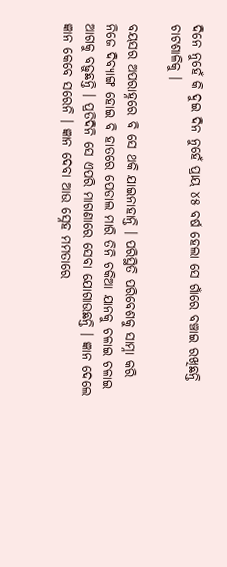ଦିନେ ନୁହେଁ କି ଦୁଇ ଦିନ ନୁହେଁ ପ୍ରାୟ ୪୫ ବର୍ଷ ହେଲା ସେ ଗାଁରେ ବଞ୍ଚାଇ ରଖିଛନ୍ତି ଚାଟଶାଳିକୁ ।

ବୟସର ଅପରାହ୍ନରେ ବି ସେ ଥକି ଯାଇନାହାନ୍ତି । ପରିସ୍ଥିତି ପରିବେଶକୁ ସାମ୍ନା କରି ନିଜେ ଦିବ୍ୟାଙ୍ଗ ହୋଇ ବି ହାତରେ ପେଡାଲ ମାରି ତିନି ଚକିଆ ଯାନକୁ ଚଳାଇ ଚଳାଇ ଆଗକୁ ବଢ଼ୁଛନ୍ତି । ପ୍ରତିଦିନି ସେ ଏପରି ମାଗଣାରେ ସେବା ଯୋଗାଉଛନ୍ତି । ଜ୍ଞାନ ଦେଲେ ଜ୍ଞାନ କେବେ ସରେନି । ଜ୍ଞାନ ଦେବା ଆଉ ସ୍ନେହ ମମତାରେ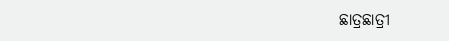ଛାତ୍ରଛାତ୍ରୀ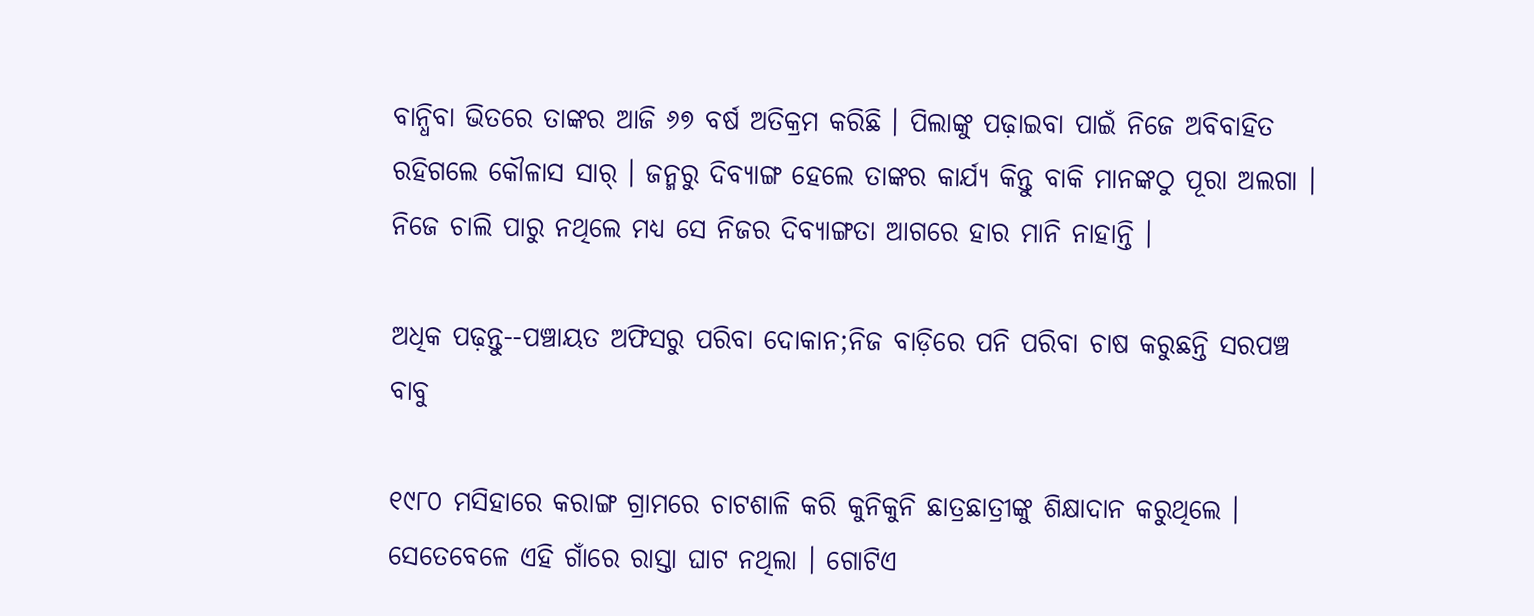ବାନ୍ଧିବା ଭିତରେ ତାଙ୍କର ଆଜି ୬୭ ବର୍ଷ ଅତିକ୍ରମ କରିଛି । ପିଲାଙ୍କୁ ପଢ଼ାଇବା ପାଇଁ ନିଜେ ଅବିବାହିତ ରହିଗଲେ କୌଳାସ ସାର୍‌ । ଜନ୍ମରୁ ଦିବ୍ୟାଙ୍ଗ ହେଲେ ତାଙ୍କର କାର୍ଯ୍ୟ କିନ୍ତୁ ବାକି ମାନଙ୍କଠୁ ପୂରା ଅଲଗା । ନିଜେ ଚାଲି ପାରୁ ନଥିଲେ ମଧ୍ୟ ସେ ନିଜର ଦିବ୍ୟାଙ୍ଗତା ଆଗରେ ହାର ମାନି ନାହାନ୍ତି ।

ଅଧିକ ପଢ଼ନ୍ତୁ--ପଞ୍ଚାୟତ ଅଫିସରୁ ପରିବା ଦୋକାନ;ନିଜ ବାଡ଼ିରେ ପନି ପରିବା ଚାଷ କରୁଛନ୍ତି ସରପଞ୍ଚ ବାବୁ

୧୯୮୦ ମସିହାରେ କରାଙ୍ଗ ଗ୍ରାମରେ ଚାଟଶାଳି କରି କୁନିକୁନି ଛାତ୍ରଛାତ୍ରୀଙ୍କୁ ଶିକ୍ଷାଦାନ କରୁଥିଲେ । ସେତେବେଳେ ଏହି ଗାଁରେ ରାସ୍ତା ଘାଟ ନଥିଲା । ଗୋଟିଏ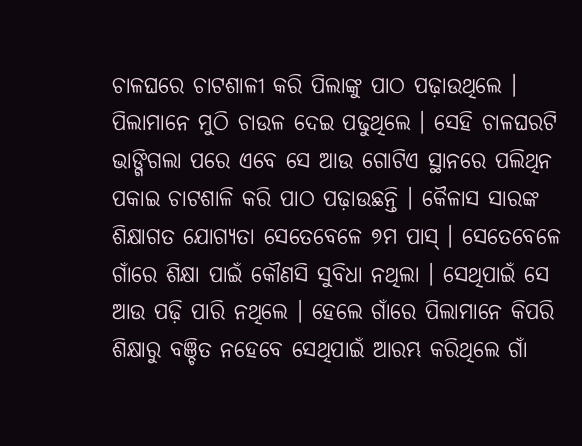ଚାଳଘରେ ଚାଟଶାଳୀ କରି ପିଲାଙ୍କୁ ପାଠ ପଢ଼ାଉଥିଲେ । ପିଲାମାନେ ମୁଠି ଚାଉଳ ଦେଇ ପଢୁଥିଲେ । ସେହି ଚାଳଘରଟି ଭାଙ୍ଗିଗଲା ପରେ ଏବେ ସେ ଆଉ ଗୋଟିଏ ସ୍ଥାନରେ ପଲିଥିନ ପକାଇ ଚାଟଶାଳି କରି ପାଠ ପଢ଼ାଉଛନ୍ତି । କୈଳାସ ସାରଙ୍କ ଶିକ୍ଷାଗତ ଯୋଗ୍ୟତା ସେତେବେଳେ ୭ମ ପାସ୍‌ । ସେତେବେଳେ ଗାଁରେ ଶିକ୍ଷା ପାଇଁ କୌଣସି ସୁବିଧା ନଥିଲା । ସେଥିପାଇଁ ସେ ଆଉ ପଢ଼ି ପାରି ନଥିଲେ । ହେଲେ ଗାଁରେ ପିଲାମାନେ କିପରି ଶିକ୍ଷାରୁ ବଞ୍ଚିତ ନହେବେ ସେଥିପାଇଁ ଆରମ୍ଭ କରିଥିଲେ ଗାଁ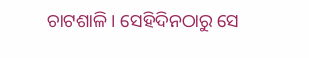ଚାଟଶାଳି । ସେହିଦିନଠାରୁ ସେ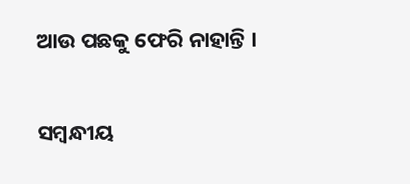ଆଉ ପଛକୁ ଫେରି ନାହାନ୍ତି ।

ସମ୍ବନ୍ଧୀୟ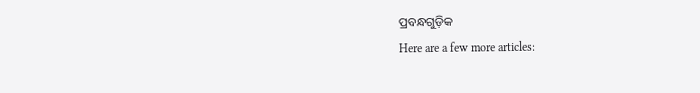ପ୍ରବନ୍ଧଗୁଡ଼ିକ
Here are a few more articles: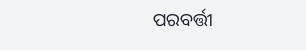ପରବର୍ତ୍ତୀ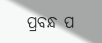ପ୍ରବନ୍ଧ ପ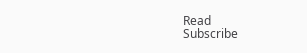Read
Subscribe